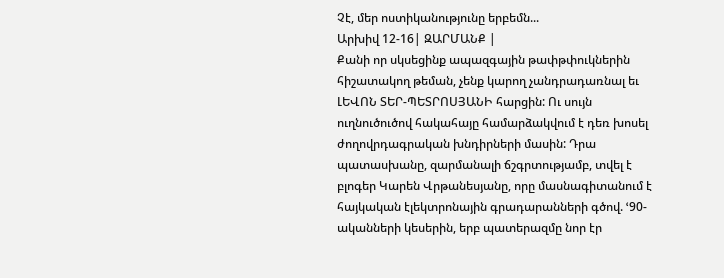Չէ, մեր ոստիկանությունը երբեմն...
Արխիվ 12-16| ԶԱՐՄԱՆՔ |
Քանի որ սկսեցինք ապազգային թափթփուկներին հիշատակող թեման, չենք կարող չանդրադառնալ եւ ԼԵՎՈՆ ՏԵՐ-ՊԵՏՐՈՍՅԱՆԻ հարցին: Ու սույն ուղնուծուծով հակահայը համարձակվում է դեռ խոսել ժողովրդագրական խնդիրների մասին: Դրա պատասխանը, զարմանալի ճշգրտությամբ, տվել է բլոգեր Կարեն Վրթանեսյանը, որը մասնագիտանում է հայկական էլեկտրոնային գրադարանների գծով. ՙ90-ականների կեսերին, երբ պատերազմը նոր էր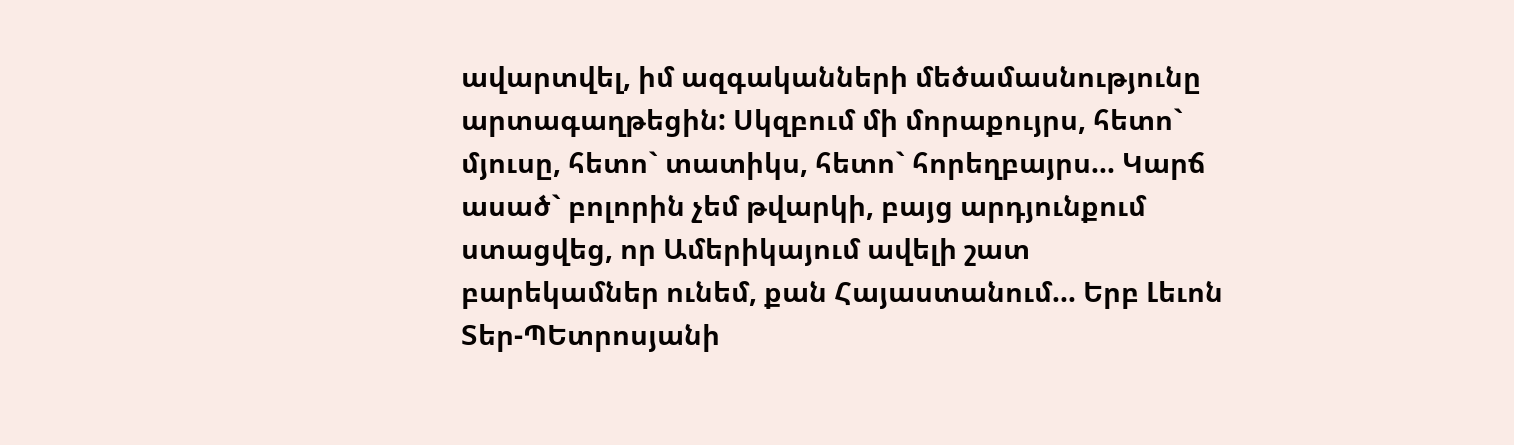ավարտվել, իմ ազգականների մեծամասնությունը արտագաղթեցին: Սկզբում մի մորաքույրս, հետո` մյուսը, հետո` տատիկս, հետո` հորեղբայրս... Կարճ ասած` բոլորին չեմ թվարկի, բայց արդյունքում ստացվեց, որ Ամերիկայում ավելի շատ բարեկամներ ունեմ, քան Հայաստանում... Երբ Լեւոն Տեր-ՊԵտրոսյանի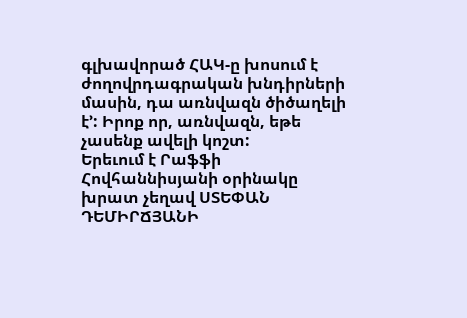գլխավորած ՀԱԿ-ը խոսում է ժողովրդագրական խնդիրների մասին, դա առնվազն ծիծաղելի է՚: Իրոք որ, առնվազն, եթե չասենք ավելի կոշտ:
Երեւում է Րաֆֆի Հովհաննիսյանի օրինակը խրատ չեղավ ՍՏԵՓԱՆ ԴԵՄԻՐՃՅԱՆԻ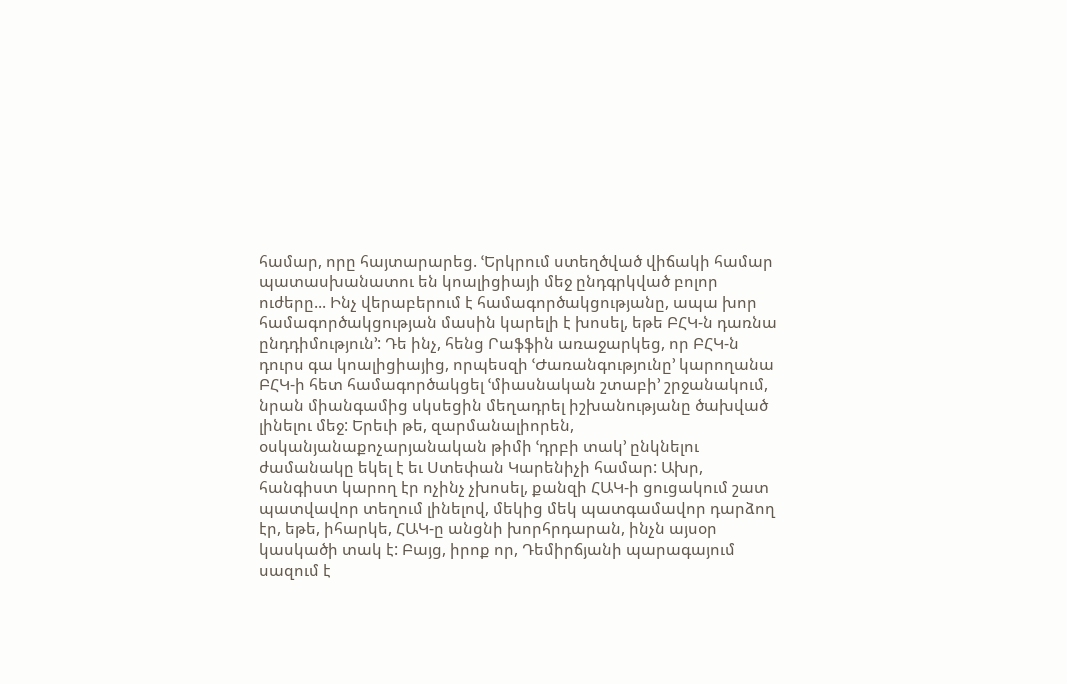համար, որը հայտարարեց. ՙԵրկրում ստեղծված վիճակի համար պատասխանատու են կոալիցիայի մեջ ընդգրկված բոլոր ուժերը... Ինչ վերաբերում է համագործակցությանը, ապա խոր համագործակցության մասին կարելի է խոսել, եթե ԲՀԿ-ն դառնա ընդդիմություն՚: Դե ինչ, հենց Րաֆֆին առաջարկեց, որ ԲՀԿ-ն դուրս գա կոալիցիայից, որպեսզի ՙԺառանգությունը՚ կարողանա ԲՀԿ-ի հետ համագործակցել ՙմիասնական շտաբի՚ շրջանակում, նրան միանգամից սկսեցին մեղադրել իշխանությանը ծախված լինելու մեջ: Երեւի թե, զարմանալիորեն, օսկանյանաքոչարյանական թիմի ՙդրբի տակ՚ ընկնելու ժամանակը եկել է եւ Ստեփան Կարենիչի համար: Ախր, հանգիստ կարող էր ոչինչ չխոսել, քանզի ՀԱԿ-ի ցուցակում շատ պատվավոր տեղում լինելով, մեկից մեկ պատգամավոր դարձող էր, եթե, իհարկե, ՀԱԿ-ը անցնի խորհրդարան, ինչն այսօր կասկածի տակ է: Բայց, իրոք որ, Դեմիրճյանի պարագայում սազում է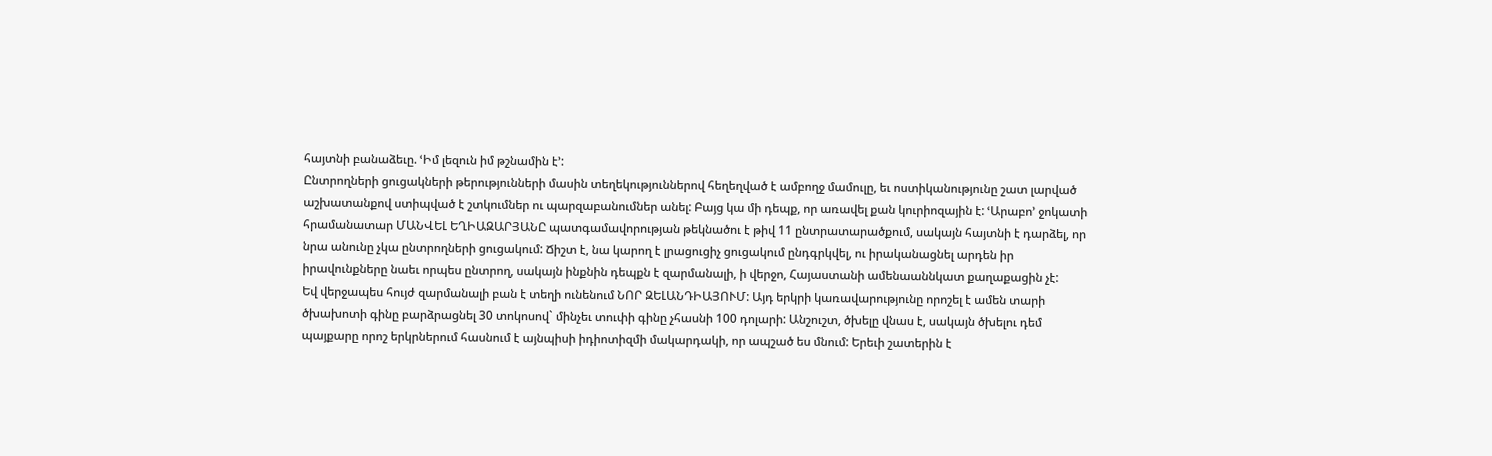հայտնի բանաձեւը. ՙԻմ լեզուն իմ թշնամին է՚:
Ընտրողների ցուցակների թերությունների մասին տեղեկություններով հեղեղված է ամբողջ մամուլը, եւ ոստիկանությունը շատ լարված աշխատանքով ստիպված է շտկումներ ու պարզաբանումներ անել: Բայց կա մի դեպք, որ առավել քան կուրիոզային է: ՙԱրաբո՚ ջոկատի հրամանատար ՄԱՆՎԵԼ ԵՂԻԱԶԱՐՅԱՆԸ պատգամավորության թեկնածու է թիվ 11 ընտրատարածքում, սակայն հայտնի է դարձել, որ նրա անունը չկա ընտրողների ցուցակում: Ճիշտ է, նա կարող է լրացուցիչ ցուցակում ընդգրկվել, ու իրականացնել արդեն իր իրավունքները նաեւ որպես ընտրող, սակայն ինքնին դեպքն է զարմանալի, ի վերջո, Հայաստանի ամենաաննկատ քաղաքացին չէ:
Եվ վերջապես հույժ զարմանալի բան է տեղի ունենում ՆՈՐ ԶԵԼԱՆԴԻԱՅՈՒՄ: Այդ երկրի կառավարությունը որոշել է ամեն տարի ծխախոտի գինը բարձրացնել 30 տոկոսով` մինչեւ տուփի գինը չհասնի 100 դոլարի: Անշուշտ, ծխելը վնաս է, սակայն ծխելու դեմ պայքարը որոշ երկրներում հասնում է այնպիսի իդիոտիզմի մակարդակի, որ ապշած ես մնում: Երեւի շատերին է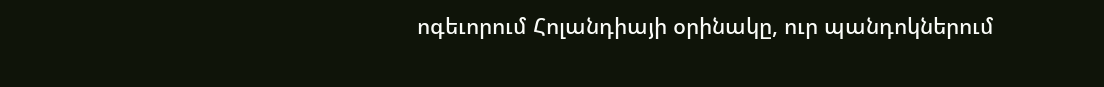ոգեւորում Հոլանդիայի օրինակը, ուր պանդոկներում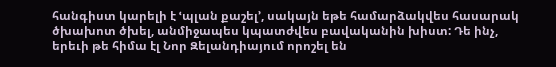հանգիստ կարելի է ՙպլան քաշել՚, սակայն եթե համարձակվես հասարակ ծխախոտ ծխել, անմիջապես կպատժվես բավականին խիստ: Դե ինչ, երեւի թե հիմա էլ Նոր Զելանդիայում որոշել են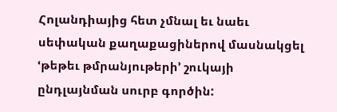Հոլանդիայից հետ չմնալ եւ նաեւ սեփական քաղաքացիներով մասնակցել ՙթեթեւ թմրանյութերի՚ շուկայի ընդլայնման սուրբ գործին: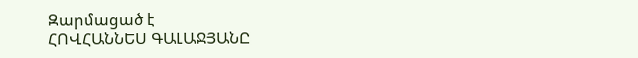Զարմացած է
ՀՈՎՀԱՆՆԵՍ ԳԱԼԱՋՅԱՆԸ